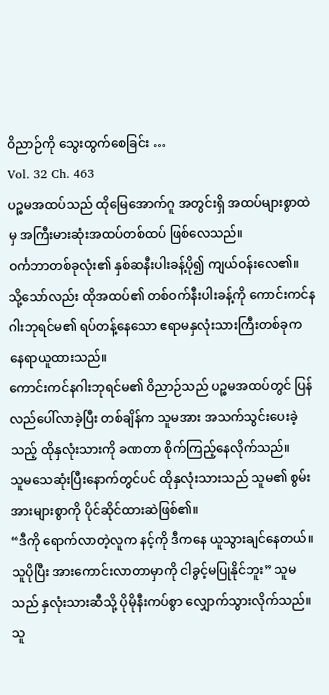ဝိညာဉ်ကို သွေးထွက်စေခြင်း …
Vol. 32 Ch. 463
ပဉ္စမအထပ်သည် ထိုမြေအောက်ဂူ အတွင်းရှိ အထပ်များစွာထဲမှ အကြီးမားဆုံးအထပ်တစ်ထပ် ဖြစ်လေသည်။
ဝင်္ကဘာတစ်ခုလုံး၏ နှစ်ဆနီးပါးခန့်ပို၍ ကျယ်ဝန်းလေ၏။
သို့သော်လည်း ထိုအထပ်၏ တစ်ဝက်နီးပါးခန့်ကို ကောင်းကင်နဂါးဘုရင်မ၏ ရပ်တန့်နေသော ဧရာမနှလုံးသားကြီးတစ်ခုက နေရာယူထားသည်။
ကောင်းကင်နဂါးဘုရင်မ၏ ဝိညာဉ်သည် ပဉ္စမအထပ်တွင် ပြန်လည်ပေါ်လာခဲ့ပြီး တစ်ချိန်က သူမအား အသက်သွင်းပေးခဲ့သည့် ထိုနှလုံးသားကို ခဏတာ စိုက်ကြည့်နေလိုက်သည်။
သူမသေဆုံးပြီးနောက်တွင်ပင် ထိုနှလုံးသားသည် သူမ၏ စွမ်းအားများစွာကို ပိုင်ဆိုင်ထားဆဲဖြစ်၏။
“ဒီကို ရောက်လာတဲ့လူက နင့်ကို ဒီကနေ ယူသွားချင်နေတယ်။ သူပိုပြီး အားကောင်းလာတာမှာကို ငါခွင့်မပြုနိုင်ဘူး” သူမသည် နှလုံးသားဆီသို့ ပိုမိုနီးကပ်စွာ လျှောက်သွားလိုက်သည်။
သူ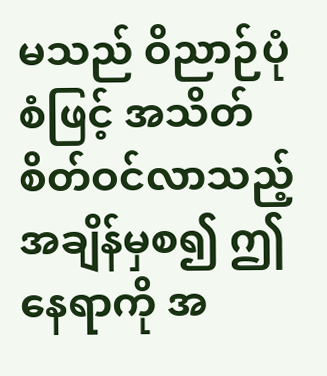မသည် ဝိညာဉ်ပုံစံဖြင့် အသိတ်စိတ်ဝင်လာသည့် အချိန်မှစ၍ ဤနေရာကို အ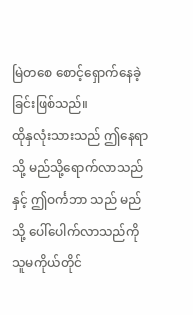မြဲတစေ စောင့်ရှောက်နေခဲ့ခြင်းဖြစ်သည်။
ထိုနှလုံးသားသည် ဤနေရာသို့ မည်သို့ရောက်လာသည်နှင့် ဤဝင်္ကဘာ သည် မည်သို့ ပေါ်ပေါက်လာသည်ကို သူမကိုယ်တိုင်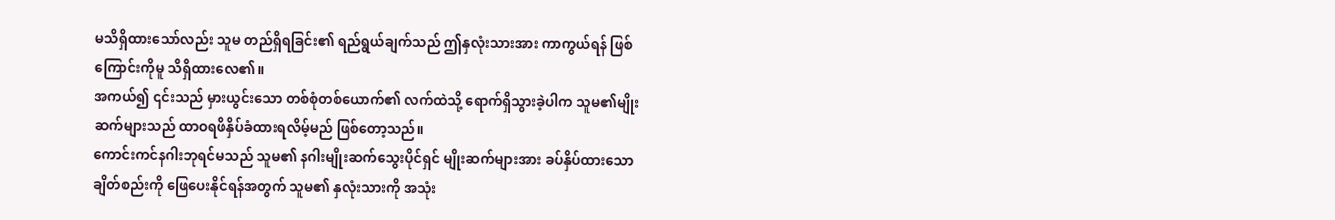မသိရှိထားသော်လည်း သူမ တည်ရှိရခြင်း၏ ရည်ရွယ်ချက်သည် ဤနှလုံးသားအား ကာကွယ်ရန် ဖြစ်ကြောင်းကိုမူ သိရှိထားလေ၏။
အကယ်၍ ၎င်းသည် မှားယွင်းသော တစ်စုံတစ်ယောက်၏ လက်ထဲသို့ ရောက်ရှိသွားခဲ့ပါက သူမ၏မျိုးဆက်များသည် ထာဝရဖိနှိပ်ခံထားရလိမ့်မည် ဖြစ်တော့သည်။
ကောင်းကင်နဂါးဘုရင်မသည် သူမ၏ နဂါးမျိုးဆက်သွေးပိုင်ရှင် မျိုးဆက်များအား ခပ်နှိပ်ထားသော ချိတ်စည်းကို ဖြေပေးနိုင်ရန်အတွက် သူမ၏ နှလုံးသားကို အသုံး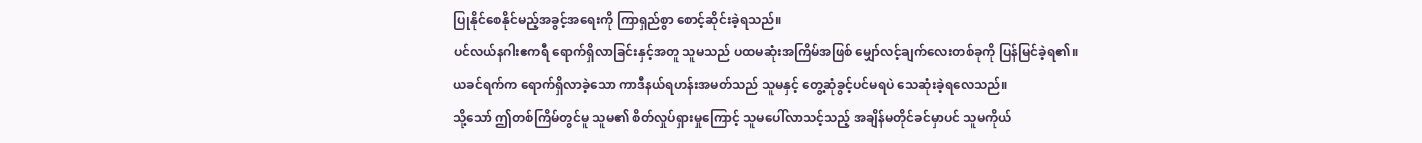ပြုနိုင်စေနိုင်မည့်အခွင့်အရေးကို ကြာရှည်စွာ စောင့်ဆိုင်းခဲ့ရသည်။
ပင်လယ်နဂါးဧကရီ ရောက်ရှိလာခြင်းနှင့်အတူ သူမသည် ပထမဆုံးအကြိမ်အဖြစ် မျှော်လင့်ချက်လေးတစ်ခုကို ပြန်မြင်ခဲ့ရ၏။
ယခင်ရက်က ရောက်ရှိလာခဲ့သော ကာဒီနယ်ရဟန်းအမတ်သည် သူမနှင့် တွေ့ဆုံခွင့်ပင်မရပဲ သေဆုံးခဲ့ရလေသည်။
သို့သော် ဤတစ်ကြိမ်တွင်မူ သူမ၏ စိတ်လှုပ်ရှားမှုကြောင့် သူမပေါ်လာသင့်သည့် အချိန်မတိုင်ခင်မှာပင် သူမကိုယ်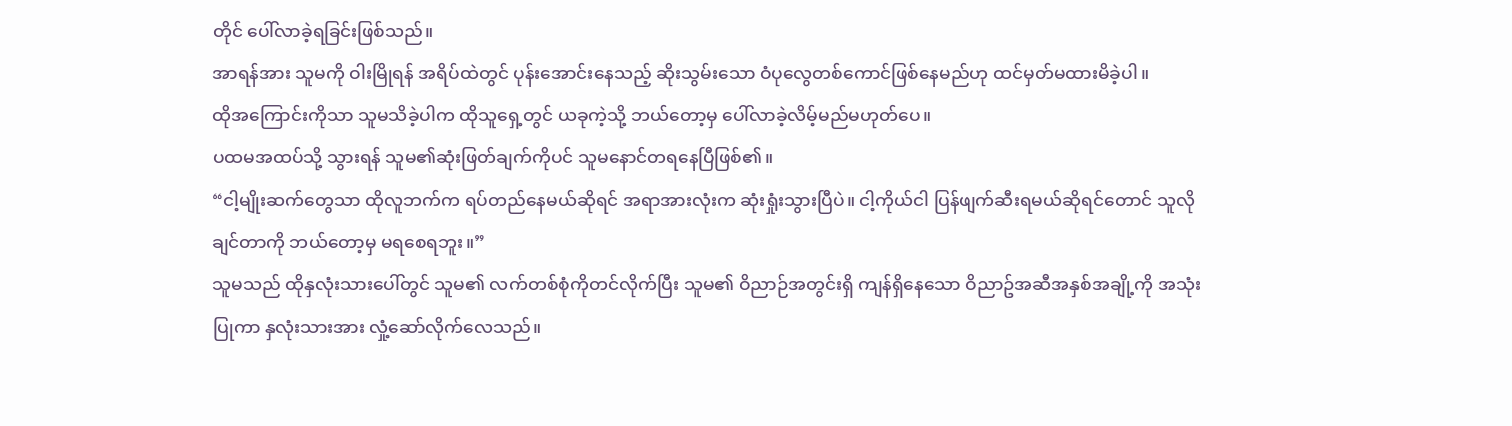တိုင် ပေါ်လာခဲ့ရခြင်းဖြစ်သည်။
အာရန်အား သူမကို ဝါးမြိုရန် အရိပ်ထဲတွင် ပုန်းအောင်းနေသည့် ဆိုးသွမ်းသော ဝံပုလွေတစ်ကောင်ဖြစ်နေမည်ဟု ထင်မှတ်မထားမိခဲ့ပါ။
ထိုအကြောင်းကိုသာ သူမသိခဲ့ပါက ထိုသူရှေ့တွင် ယခုကဲ့သို့ ဘယ်တော့မှ ပေါ်လာခဲ့လိမ့်မည်မဟုတ်ပေ။
ပထမအထပ်သို့ သွားရန် သူမ၏ဆုံးဖြတ်ချက်ကိုပင် သူမနောင်တရနေပြီဖြစ်၏။
“ငါ့မျိုးဆက်တွေသာ ထိုလူဘက်က ရပ်တည်နေမယ်ဆိုရင် အရာအားလုံးက ဆုံးရှုံးသွားပြီပဲ။ ငါ့ကိုယ်ငါ ပြန်ဖျက်ဆီးရမယ်ဆိုရင်တောင် သူလိုချင်တာကို ဘယ်တော့မှ မရစေရဘူး။”
သူမသည် ထိုနှလုံးသားပေါ်တွင် သူမ၏ လက်တစ်စုံကိုတင်လိုက်ပြီး သူမ၏ ဝိညာဉ်အတွင်းရှိ ကျန်ရှိနေသော ဝိညာဥ်အဆီအနှစ်အချို့ကို အသုံးပြုကာ နှလုံးသားအား လှုံ့ဆော်လိုက်လေသည်။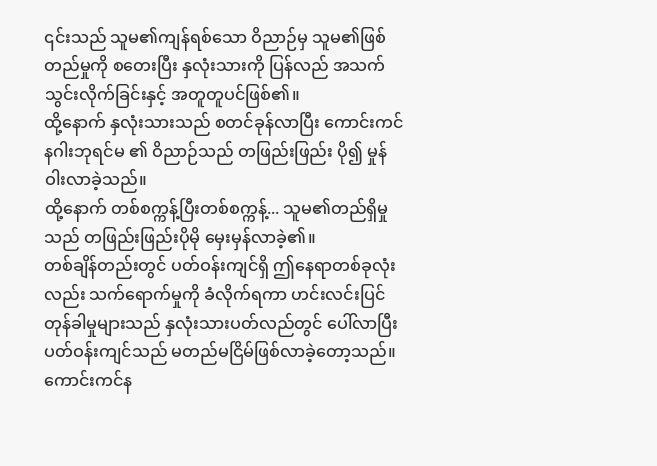၎င်းသည် သူမ၏ကျန်ရစ်သော ဝိညာဉ်မှ သူမ၏ဖြစ်တည်မှုကို စတေးပြီး နှလုံးသားကို ပြန်လည် အသက်သွင်းလိုက်ခြင်းနှင့် အတူတူပင်ဖြစ်၏။
ထို့နောက် နှလုံးသားသည် စတင်ခုန်လာပြီး ကောင်းကင်နဂါးဘုရင်မ ၏ ဝိညာဉ်သည် တဖြည်းဖြည်း ပို၍ မှုန်ဝါးလာခဲ့သည်။
ထို့နောက် တစ်စက္ကန့်ပြီးတစ်စက္ကန့်... သူမ၏တည်ရှိမှုသည် တဖြည်းဖြည်းပိုမို မှေးမှန်လာခဲ့၏။
တစ်ချိန်တည်းတွင် ပတ်ဝန်းကျင်ရှိ ဤနေရာတစ်ခုလုံးလည်း သက်ရောက်မှုကို ခံလိုက်ရကာ ဟင်းလင်းပြင်တုန်ခါမှုများသည် နှလုံးသားပတ်လည်တွင် ပေါ်လာပြီး ပတ်ဝန်းကျင်သည် မတည်မငြိမ်ဖြစ်လာခဲ့တော့သည်။
ကောင်းကင်န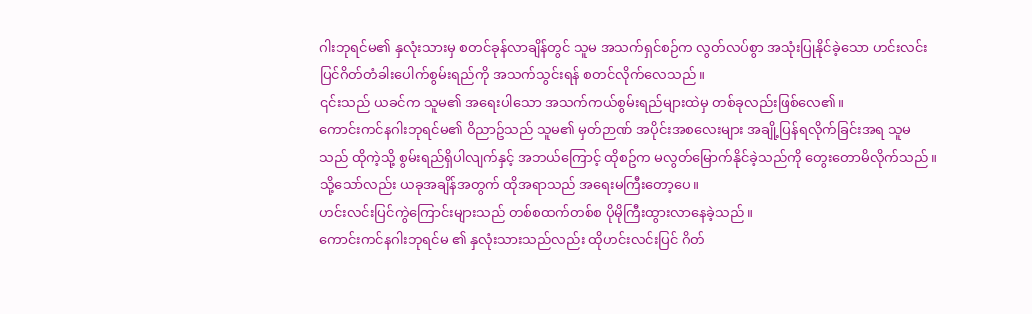ဂါးဘုရင်မ၏ နှလုံးသားမှ စတင်ခုန်လာချိန်တွင် သူမ အသက်ရှင်စဉ်က လွတ်လပ်စွာ အသုံးပြုနိုင်ခဲ့သော ဟင်းလင်းပြင်ဂိတ်တံခါးပေါက်စွမ်းရည်ကို အသက်သွင်းရန် စတင်လိုက်လေသည်။
၎င်းသည် ယခင်က သူမ၏ အရေးပါသော အသက်ကယ်စွမ်းရည်များထဲမှ တစ်ခုလည်းဖြစ်လေ၏။
ကောင်းကင်နဂါးဘုရင်မ၏ ဝိညာဥ်သည် သူမ၏ မှတ်ဉာဏ် အပိုင်းအစလေးများ အချို့ပြန်ရလိုက်ခြင်းအရ သူမသည် ထိုကဲ့သို့ စွမ်းရည်ရှိပါလျက်နှင့် အဘယ်ကြောင့် ထိုစဥ်က မလွတ်မြောက်နိုင်ခဲ့သည်ကို တွေးတောမိလိုက်သည်။
သို့သော်လည်း ယခုအချိန်အတွက် ထိုအရာသည် အရေးမကြီးတော့ပေ။
ဟင်းလင်းပြင်ကွဲကြောင်းများသည် တစ်စထက်တစ်စ ပိုမိုကြီးထွားလာနေခဲ့သည်။
ကောင်းကင်နဂါးဘုရင်မ ၏ နှလုံးသားသည်လည်း ထိုဟင်းလင်းပြင် ဂိတ်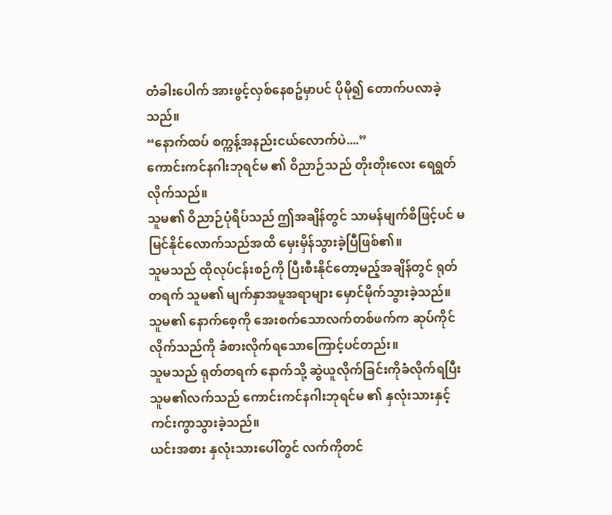တံခါးပေါက် အားဖွင့်လှစ်နေစဥ်မှာပင် ပိုမို၍ တောက်ပလာခဲ့သည်။
“နောက်ထပ် စက္ကန့်အနည်းငယ်လောက်ပဲ....”
ကောင်းကင်နဂါးဘုရင်မ ၏ ဝိညာဉ်သည် တိုးတိုးလေး ရေရွတ်လိုက်သည်။
သူမ၏ ဝိညာဉ်ပုံရိပ်သည် ဤအချိန်တွင် သာမန်မျက်စိဖြင့်ပင် မမြင်နိုင်လောက်သည်အထိ မှေးမှိန်သွားခဲ့ပြီဖြစ်၏။
သူမသည် ထိုလုပ်ငန်းစဉ်ကို ပြီးစီးနိုင်တော့မည့်အချိန်တွင် ရုတ်တရက် သူမ၏ မျက်နှာအမူအရာများ မှောင်မိုက်သွားခဲ့သည်။
သူမ၏ နောက်စေ့ကို အေးစက်သောလက်တစ်ဖက်က ဆုပ်ကိုင်လိုက်သည်ကို ခံစားလိုက်ရသောကြောင့်ပင်တည်း။
သူမသည် ရုတ်တရက် နောက်သို့ ဆွဲယူလိုက်ခြင်းကိုခံလိုက်ရပြီး သူမ၏လက်သည် ကောင်းကင်နဂါးဘုရင်မ ၏ နှလုံးသားနှင့် ကင်းကွာသွားခဲ့သည်။
ယင်းအစား နှလုံးသားပေါ်တွင် လက်ကိုတင်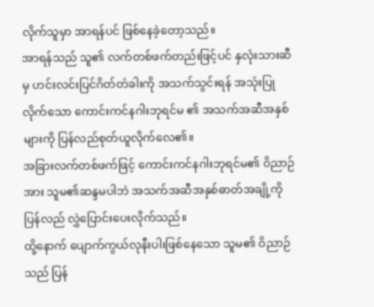လိုက်သူမှာ အာရန်ပင် ဖြစ်နေခဲ့တော့သည်။
အာရန်သည် သူ၏ လက်တစ်ဖက်တည်းဖြင့်ပင် နှလုံးသားဆီမှ ဟင်းလင်းပြင်ဂိတ်တံခါးကို အသက်သွင်းရန် အသုံးပြုလိုက်သော ကောင်းကင်နဂါးဘုရင်မ ၏ အသက်အဆီအနှစ်များကို ပြန်လည်စုတ်ယူလိုက်လေ၏။
အခြားလက်တစ်ဖက်ဖြင့် ကောင်းကင်နဂါးဘုရင်မ၏ ဝိညာဉ်အား သူမ၏ဆန္ဒမပါဘဲ အသက်အဆီအနှစ်ဓာတ်အချို့ကို ပြန်လည် လွှဲပြောင်းပေးလိုက်သည်။
ထို့နောက် ပျောက်ကွယ်လုနီးပါးဖြစ်နေသော သူမ၏ ဝိညာဉ်သည် ပြန်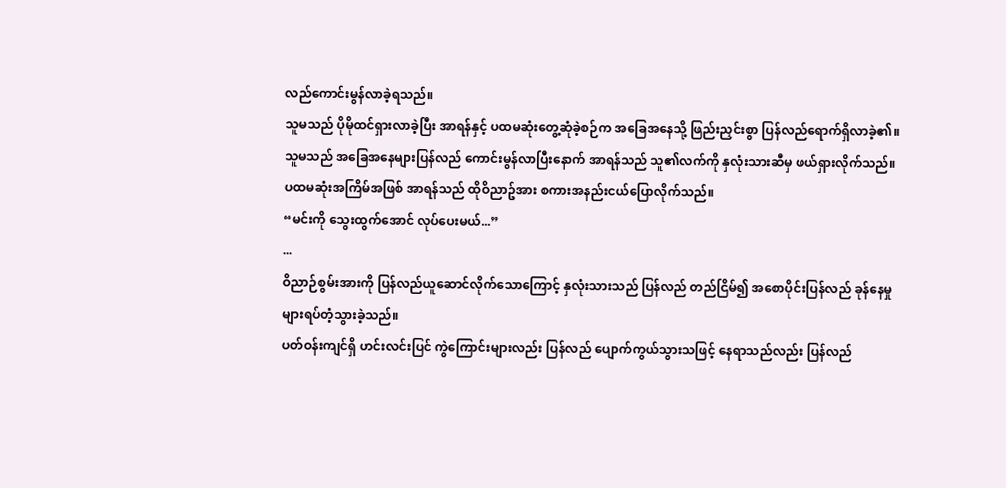လည်ကောင်းမွန်လာခဲ့ရသည်။
သူမသည် ပိုမိုထင်ရှားလာခဲ့ပြီး အာရန်နှင့် ပထမဆုံးတွေ့ဆုံခဲ့စဉ်က အခြေအနေသို့ ဖြည်းညှင်းစွာ ပြန်လည်ရောက်ရှိလာခဲ့၏။
သူမသည် အခြေအနေများပြန်လည် ကောင်းမွန်လာပြီးနောက် အာရန်သည် သူ၏လက်ကို နှလုံးသားဆီမှ ဖယ်ရှားလိုက်သည်။
ပထမဆုံးအကြိမ်အဖြစ် အာရန်သည် ထိုဝိညာဥ်အား စကားအနည်းငယ်ပြောလိုက်သည်။
“မင်းကို သွေးထွက်အောင် လုပ်ပေးမယ်...”
...
ဝိညာဉ်စွမ်းအားကို ပြန်လည်ယူဆောင်လိုက်သောကြောင့် နှလုံးသားသည် ပြန်လည် တည်ငြိမ်၍ အစောပိုင်းပြန်လည် ခုန်နေမှုများရပ်တံ့သွားခဲ့သည်။
ပတ်ဝန်းကျင်ရှိ ဟင်းလင်းပြင် ကွဲကြောင်းများလည်း ပြန်လည် ပျောက်ကွယ်သွားသဖြင့် နေရာသည်လည်း ပြန်လည်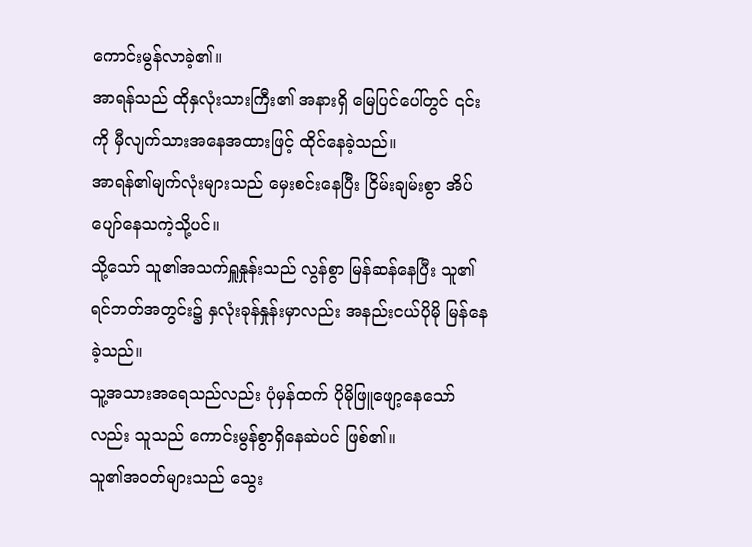ကောင်းမွန်လာခဲ့၏။
အာရန်သည် ထိုနှလုံးသားကြီး၏ အနားရှိ မြေပြင်ပေါ်တွင် ၎င်းကို မှီလျက်သားအနေအထားဖြင့် ထိုင်နေခဲ့သည်။
အာရန်၏မျက်လုံးများသည် မှေးစင်းနေပြီး ငြိမ်းချမ်းစွာ အိပ်ပျော်နေသကဲ့သို့ပင်။
သို့သော် သူ၏အသက်ရှူနှုန်းသည် လွန်စွာ မြန်ဆန်နေပြီး သူ၏ ရင်ဘတ်အတွင်း၌ နှလုံးခုန်နှုန်းမှာလည်း အနည်းငယ်ပိုမို မြန်နေခဲ့သည်။
သူ့အသားအရေသည်လည်း ပုံမှန်ထက် ပိုမိုဖြူဖျော့နေသော်လည်း သူသည် ကောင်းမွန်စွာရှိနေဆဲပင် ဖြစ်၏။
သူ၏အဝတ်များသည် သွေး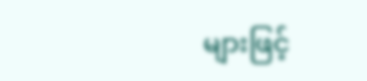များဖြင့်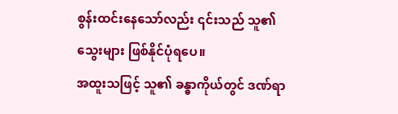စွန်းထင်းနေသော်လည်း ၎င်းသည် သူ၏ သွေးများ ဖြစ်နိုင်ပုံရပေ။
အထူးသဖြင့် သူ၏ ခန္ဓာကိုယ်တွင် ဒဏ်ရာ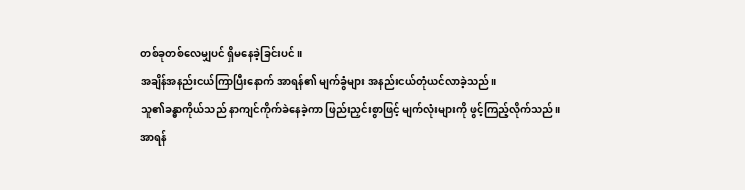တစ်ခုတစ်လေမျှပင် ရှိမနေခဲ့ခြင်းပင်။
အချိန်အနည်းငယ်ကြာပြီးနောက် အာရန်၏ မျက်ခွံများ အနည်းငယ်တုံယင်လာခဲ့သည်။
သူ၏ခန္ဓာကိုယ်သည် နာကျင်ကိုက်ခဲနေခဲ့ကာ ဖြည်းညှင်းစွာဖြင့် မျက်လုံးများကို ဖွင့်ကြည့်လိုက်သည်။
အာရန်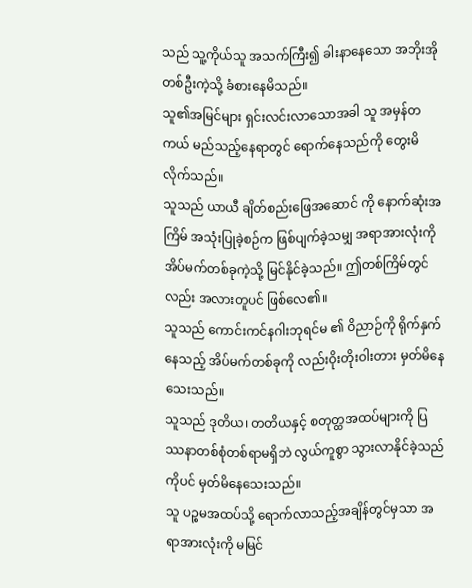သည် သူ့ကိုယ်သူ အသက်ကြီး၍ ခါးနာနေသော အဘိုးအိုတစ်ဦးကဲ့သို့ ခံစားနေမိသည်။
သူ၏အမြင်များ ရှင်းလင်းလာသောအခါ သူ အမှန်တကယ် မည်သည့်နေရာတွင် ရောက်နေသည်ကို တွေးမိလိုက်သည်။
သူသည် ယာယီ ချိတ်စည်းဖြေအဆောင် ကို နောက်ဆုံးအကြိမ် အသုံးပြုခဲ့စဉ်က ဖြစ်ပျက်ခဲ့သမျှ အရာအားလုံးကို အိပ်မက်တစ်ခုကဲ့သို့ မြင်နိုင်ခဲ့သည်။ ဤတစ်ကြိမ်တွင်လည်း အလားတူပင် ဖြစ်လေ၏။
သူသည် ကောင်းကင်နဂါးဘုရင်မ ၏ ဝိညာဉ်ကို ရိုက်နှက်နေသည့် အိပ်မက်တစ်ခုကို လည်းဝိုးတိုးဝါးတား မှတ်မိနေသေးသည်။
သူသည် ဒုတိယ၊ တတိယနှင့် စတုတ္ထအထပ်များကို ပြဿနာတစ်စုံတစ်ရာမရှိဘဲ လွယ်ကူစွာ သွားလာနိုင်ခဲ့သည်ကိုပင် မှတ်မိနေသေးသည်။
သူ ပဉ္စမအထပ်သို့ ရောက်လာသည့်အချိန်တွင်မှသာ အရာအားလုံးကို မမြင်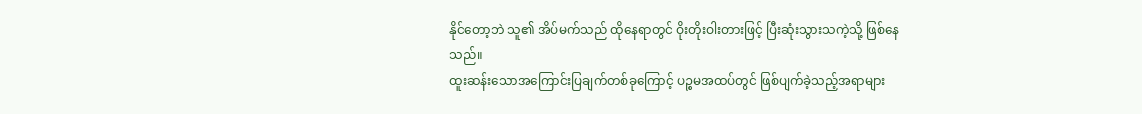နိုင်တော့ဘဲ သူ၏ အိပ်မက်သည် ထိုနေရာတွင် ဝိုးတိုးဝါးတားဖြင့် ပြီးဆုံးသွားသကဲ့သို့ ဖြစ်နေသည်။
ထူးဆန်းသောအကြောင်းပြချက်တစ်ခုကြောင့် ပဉ္စမအထပ်တွင် ဖြစ်ပျက်ခဲ့သည့်အရာများ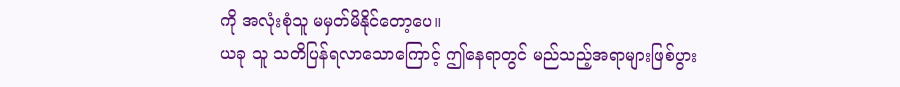ကို အလုံးစုံသူ မမှတ်မိနိုင်တော့ပေ။
ယခု သူ သတိပြန်ရလာသောကြောင့် ဤနေရာတွင် မည်သည့်အရာများဖြစ်ပွား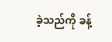ခဲ့သည်ကို ခန့်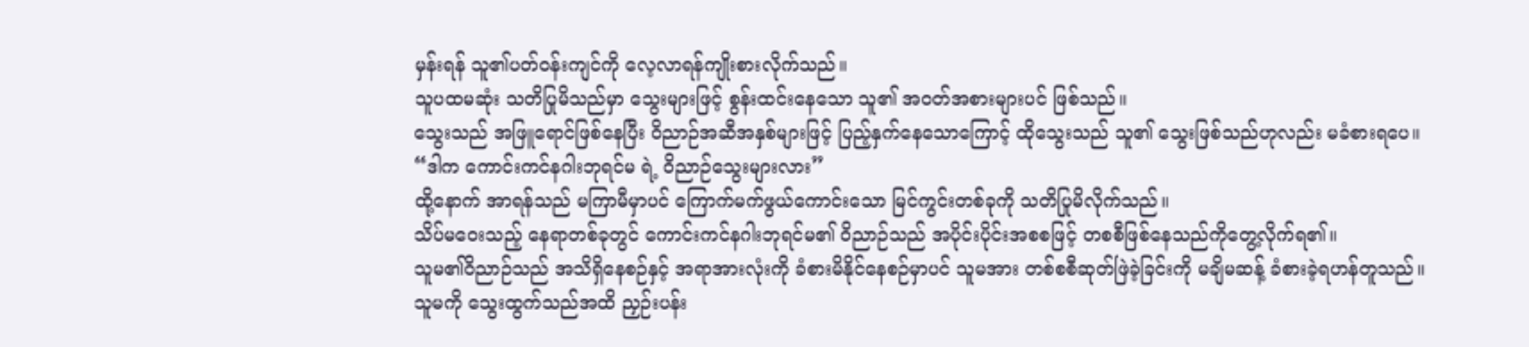မှန်းရန် သူ၏ပတ်ဝန်းကျင်ကို လေ့လာရန်ကျိုးစားလိုက်သည်။
သူပထမဆုံး သတိပြုမိသည်မှာ သွေးများဖြင့် စွန်းထင်းနေသော သူ၏ အဝတ်အစားများပင် ဖြစ်သည်။
သွေးသည် အဖြူရောင်ဖြစ်နေပြီး ဝိညာဉ်အဆီအနှစ်များဖြင့် ပြည့်နှက်နေသောကြောင့် ထိုသွေးသည် သူ၏ သွေးဖြစ်သည်ဟုလည်း မခံစားရပေ။
“ဒါက ကောင်းကင်နဂါးဘုရင်မ ရဲ့ ဝိညာဉ်သွေးများလား”
ထို့နောက် အာရန်သည် မကြာမီမှာပင် ကြောက်မက်ဖွယ်ကောင်းသော မြင်ကွင်းတစ်ခုကို သတိပြုမိလိုက်သည်။
သိပ်မဝေးသည့် နေရာတစ်ခုတွင် ကောင်းကင်နဂါးဘုရင်မ၏ ဝိညာဉ်သည် အပိုင်းပိုင်းအစစဖြင့် တစစီဖြစ်နေသည်ကိုတွေ့လိုက်ရ၏။
သူမ၏ဝိညာဉ်သည် အသိရှိနေစဉ်နှင့် အရာအားလုံးကို ခံစားမိနိုင်နေစဉ်မှာပင် သူမအား တစ်စစီဆုတ်ဖြဲခဲ့ခြင်းကို မချိမဆန့် ခံစားခဲ့ရဟန်တူသည်။
သူမကို သွေးထွက်သည်အထိ ညှဉ်းပန်း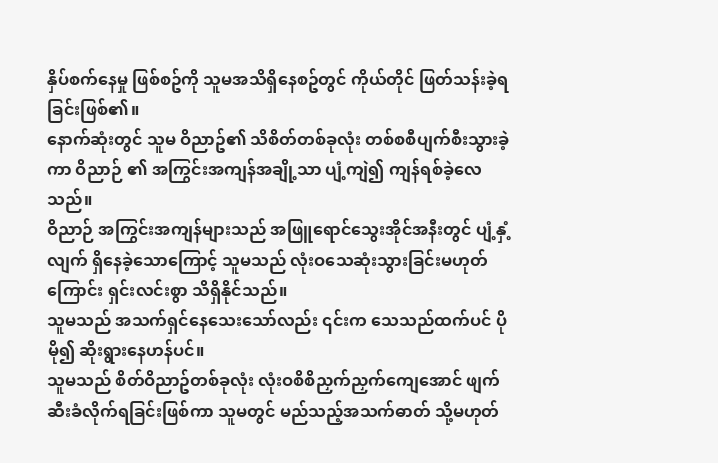နှိပ်စက်နေမှု ဖြစ်စဥ်ကို သူမအသိရှိနေစဥ်တွင် ကိုယ်တိုင် ဖြတ်သန်းခဲ့ရခြင်းဖြစ်၏။
နောက်ဆုံးတွင် သူမ ဝိညာဥ်၏ သိစိတ်တစ်ခုလုံး တစ်စစီပျက်စီးသွားခဲ့ကာ ဝိညာဉ် ၏ အကြွင်းအကျန်အချို့သာ ပျံ့ကျဲ၍ ကျန်ရစ်ခဲ့လေသည်။
ဝိညာဉ် အကြွင်းအကျန်များသည် အဖြူရောင်သွေးအိုင်အနီးတွင် ပျံ့နှံ့လျက် ရှိနေခဲ့သောကြောင့် သူမသည် လုံးဝသေဆုံးသွားခြင်းမဟုတ်ကြောင်း ရှင်းလင်းစွာ သိရှိနိုင်သည်။
သူမသည် အသက်ရှင်နေသေးသော်လည်း ၎င်းက သေသည်ထက်ပင် ပိုမို၍ ဆိုးရွားနေဟန်ပင်။
သူမသည် စိတ်ဝိညာဥ်တစ်ခုလုံး လုံးဝစိစိညှက်ညှက်ကျေအောင် ဖျက်ဆီးခံလိုက်ရခြင်းဖြစ်ကာ သူမတွင် မည်သည့်အသက်ဓာတ် သို့မဟုတ်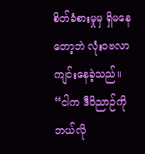စိတ်ခံစားမှုမှ ရှိမနေတော့ဘဲ လုံးဝဗလာကျင်းနေခဲ့သည်။
“ငါက ဒီဝိညာဉ်ကို ဘယ်လို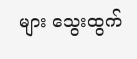များ သွေးထွက်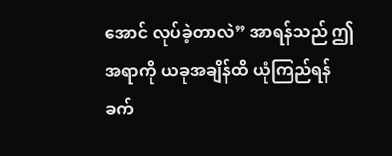အောင် လုပ်ခဲ့တာလဲ” အာရန်သည် ဤအရာကို ယခုအချိန်ထိ ယုံကြည်ရန် ခက်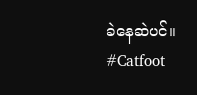ခဲနေဆဲပင်။
#Catfoot